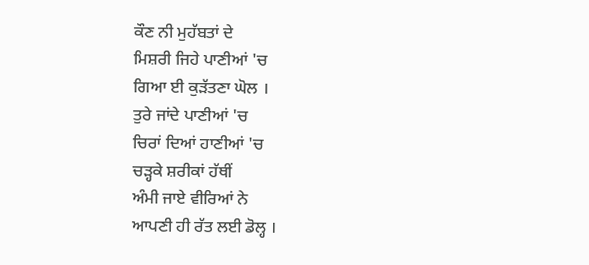ਕੌਣ ਨੀ ਮੁਹੱਬਤਾਂ ਦੇ
ਮਿਸ਼ਰੀ ਜਿਹੇ ਪਾਣੀਆਂ 'ਚ
ਗਿਆ ਈ ਕੁੜੱਤਣਾ ਘੋਲ ।
ਤੁਰੇ ਜਾਂਦੇ ਪਾਣੀਆਂ 'ਚ
ਚਿਰਾਂ ਦਿਆਂ ਹਾਣੀਆਂ 'ਚ
ਚੜ੍ਹਕੇ ਸ਼ਰੀਕਾਂ ਹੱਥੀਂ
ਅੰਮੀ ਜਾਏ ਵੀਰਿਆਂ ਨੇ
ਆਪਣੀ ਹੀ ਰੱਤ ਲਈ ਡੋਲ੍ਹ ।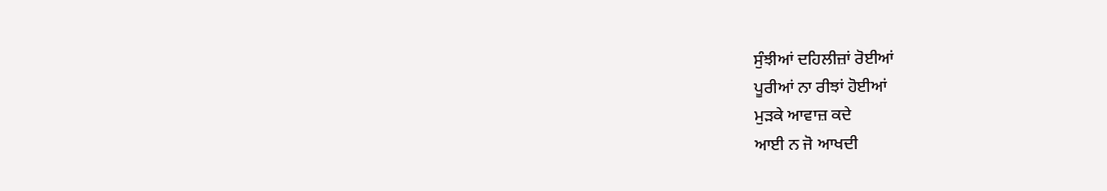ਸੁੰਝੀਆਂ ਦਹਿਲੀਜ਼ਾਂ ਰੋਈਆਂ
ਪੂਰੀਆਂ ਨਾ ਰੀਝਾਂ ਹੋਈਆਂ
ਮੁੜਕੇ ਆਵਾਜ਼ ਕਦੇ
ਆਈ ਨ ਜੋ ਆਖਦੀ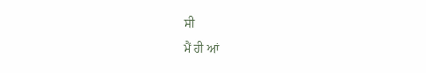ਸੀ
ਮੈਂ ਹੀ ਆਂ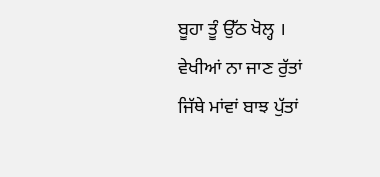ਬੂਹਾ ਤੂੰ ਉੱਠ ਖੋਲ੍ਹ ।
ਵੇਖੀਆਂ ਨਾ ਜਾਣ ਰੁੱਤਾਂ
ਜਿੱਥੇ ਮਾਂਵਾਂ ਬਾਝ ਪੁੱਤਾਂ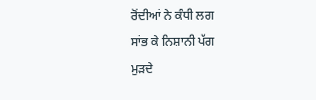ਰੋਂਦੀਆਂ ਨੇ ਕੰਧੀ ਲਗ
ਸਾਂਭ ਕੇ ਨਿਸ਼ਾਨੀ ਪੱਗ
ਮੁੜਦੇ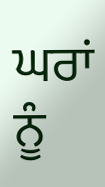ਘਰਾਂ ਨੂੰ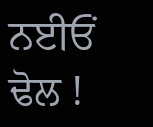ਨਈਓਂ ਢੋਲ !